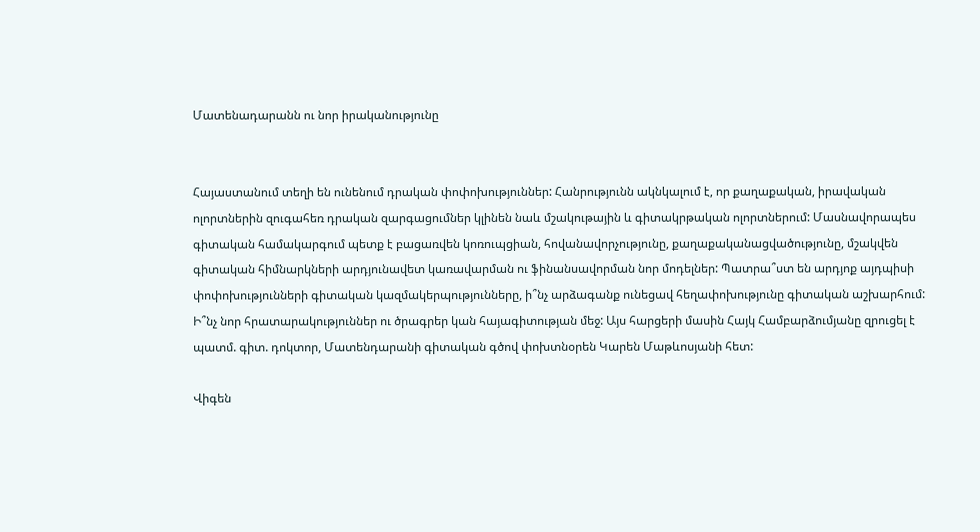Մատենադարանն ու նոր իրականությունը


Հայաստանում տեղի են ունենում դրական փոփոխություններ: Հանրությունն ակնկալում է, որ քաղաքական, իրավական ոլորտներին զուգահեռ դրական զարգացումներ կլինեն նաև մշակութային և գիտակրթական ոլորտներում: Մասնավորապես գիտական համակարգում պետք է բացառվեն կոռուպցիան, հովանավորչությունը, քաղաքականացվածությունը, մշակվեն գիտական հիմնարկների արդյունավետ կառավարման ու ֆինանսավորման նոր մոդելներ: Պատրա՞ստ են արդյոք այդպիսի փոփոխությունների գիտական կազմակերպությունները, ի՞նչ արձագանք ունեցավ հեղափոխությունը գիտական աշխարհում: Ի՞նչ նոր հրատարակություններ ու ծրագրեր կան հայագիտության մեջ: Այս հարցերի մասին Հայկ Համբարձումյանը զրուցել է պատմ. գիտ. դոկտոր, Մատենդարանի գիտական գծով փոխտնօրեն Կարեն Մաթևոսյանի հետ:

Վիգեն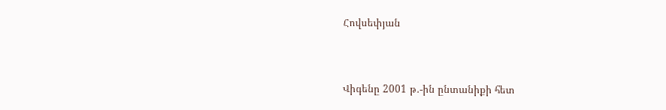Հովսեփյան


Վիգենը 2001 թ.-ին ընտանիքի հետ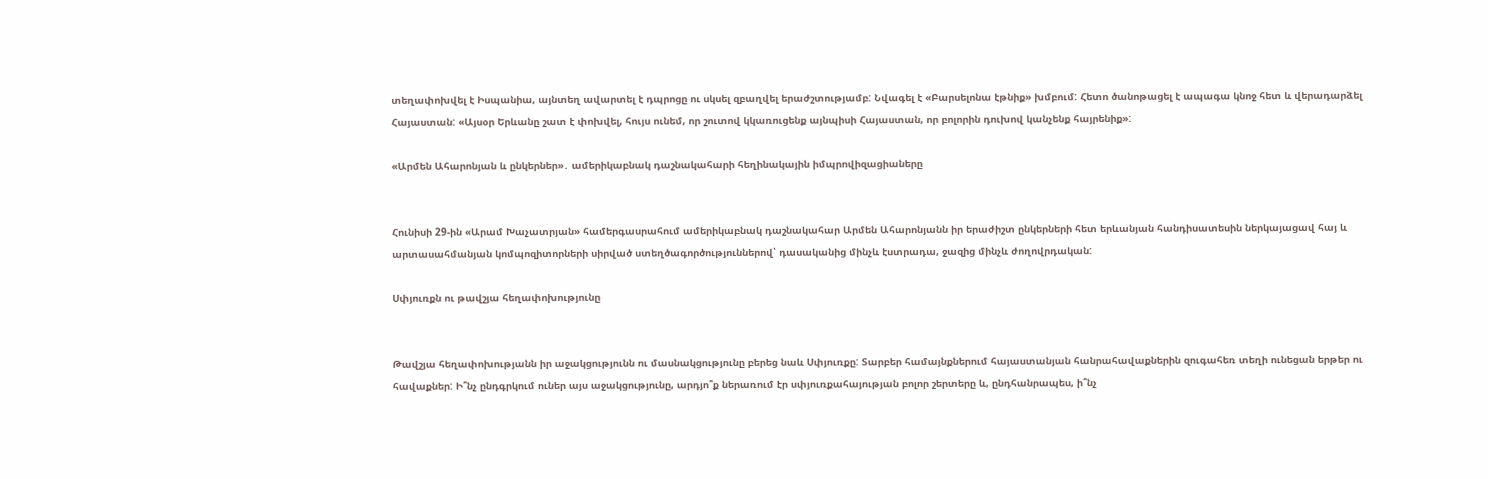տեղափոխվել է Իսպանիա, այնտեղ ավարտել է դպրոցը ու սկսել զբաղվել երաժշտությամբ: Նվագել է «Բարսելոնա էթնիք» խմբում: Հետո ծանոթացել է ապագա կնոջ հետ և վերադարձել Հայաստան: «Այսօր Երևանը շատ է փոխվել, հույս ունեմ, որ շուտով կկառուցենք այնպիսի Հայաստան, որ բոլորին դուխով կանչենք հայրենիք»:

«Արմեն Ահարոնյան և ընկերներ»․ ամերիկաբնակ դաշնակահարի հեղինակային իմպրովիզացիաները


Հունիսի 29-ին «Արամ Խաչատրյան» համերգասրահում ամերիկաբնակ դաշնակահար Արմեն Ահարոնյանն իր երաժիշտ ընկերների հետ երևանյան հանդիսատեսին ներկայացավ հայ և արտասահմանյան կոմպոզիտորների սիրված ստեղծագործություններով՝ դասականից մինչև էստրադա, ջազից մինչև ժողովրդական:

Սփյուռքն ու թավշյա հեղափոխությունը


Թավշյա հեղափոխությանն իր աջակցությունն ու մասնակցությունը բերեց նաև Սփյուռքը: Տարբեր համայնքներում հայաստանյան հանրահավաքներին զուգահեռ տեղի ունեցան երթեր ու հավաքներ: Ի՞նչ ընդգրկում ուներ այս աջակցությունը, արդյո՞ք ներառում էր սփյուռքահայության բոլոր շերտերը և, ընդհանրապես, ի՞նչ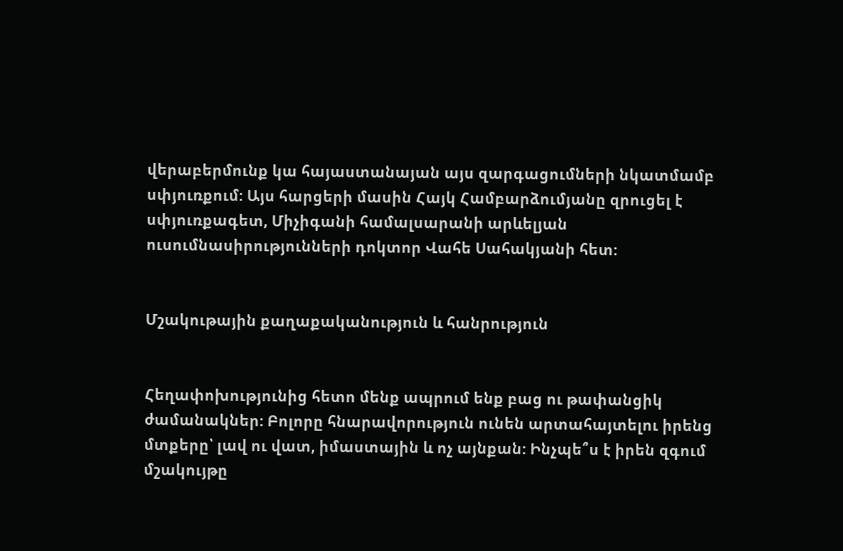վերաբերմունք կա հայաստանայան այս զարգացումների նկատմամբ սփյուռքում: Այս հարցերի մասին Հայկ Համբարձումյանը զրուցել է սփյուռքագետ, Միչիգանի համալսարանի արևելյան ուսումնասիրությունների դոկտոր Վահե Սահակյանի հետ:


Մշակութային քաղաքականություն և հանրություն


Հեղափոխությունից հետո մենք ապրում ենք բաց ու թափանցիկ ժամանակներ: Բոլորը հնարավորություն ունեն արտահայտելու իրենց մտքերը՝ լավ ու վատ, իմաստային և ոչ այնքան: Ինչպե՞ս է իրեն զգում մշակույթը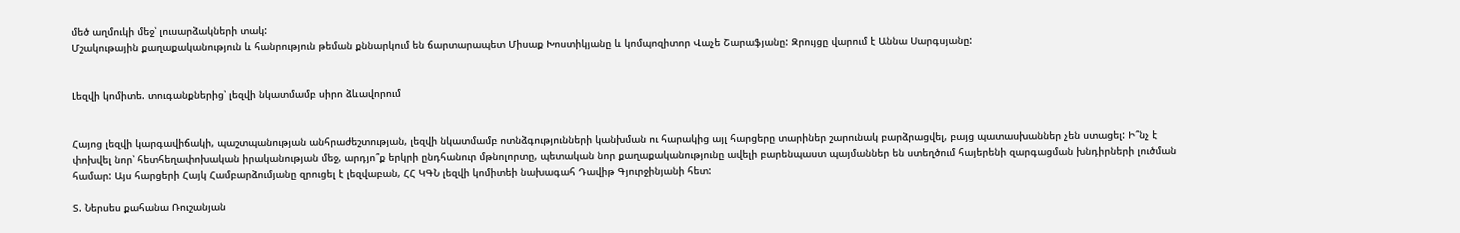մեծ աղմուկի մեջ՝ լուսարձակների տակ:
Մշակութային քաղաքականություն և հանրություն թեման քննարկում են ճարտարապետ Միսաք Խոստիկյանը և կոմպոզիտոր Վաչե Շարաֆյանը: Զրույցը վարում է Աննա Սարգսյանը:


Լեզվի կոմիտե. տուգանքներից՝ լեզվի նկատմամբ սիրո ձևավորում


Հայոց լեզվի կարգավիճակի, պաշտպանության անհրաժեշտության, լեզվի նկատմամբ ոտնձգությունների կանխման ու հարակից այլ հարցերը տարիներ շարունակ բարձրացվել, բայց պատասխաններ չեն ստացել: Ի՞նչ է փոխվել նոր՝ հետհեղափոխական իրականության մեջ, արդյո՞ք երկրի ընդհանուր մթնոլորտը, պետական նոր քաղաքականությունը ավելի բարենպաստ պայմաններ են ստեղծում հայերենի զարգացման խնդիրների լուծման համար: Այս հարցերի Հայկ Համբարձումյանը զրուցել է լեզվաբան, ՀՀ ԿԳՆ լեզվի կոմիտեի նախագահ Դավիթ Գյուրջինյանի հետ:

Տ. Ներսես քահանա Ռուշանյան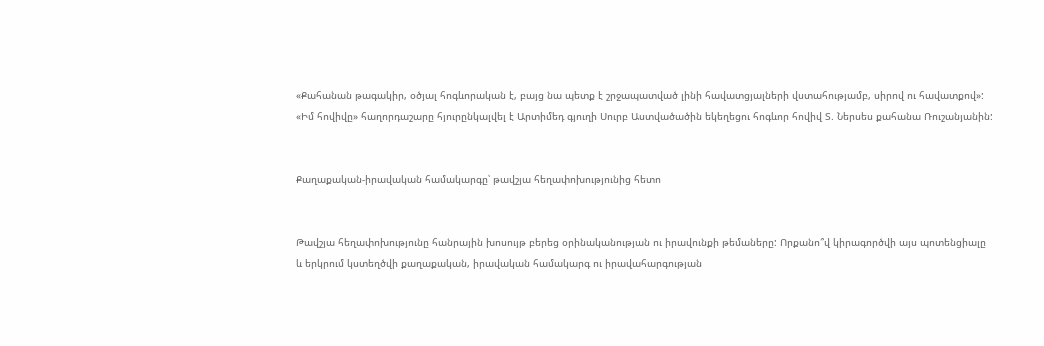«Քահանան թագակիր, օծյալ հոգևորական է, բայց նա պետք է շրջապատված լինի հավատցյալների վստահությամբ, սիրով ու հավատքով»:
«Իմ հովիվը» հաղորդաշարը հյուրընկալվել է Արտիմեդ գյուղի Սուրբ Աստվածածին եկեղեցու հոգևոր հովիվ Տ. Ներսես քահանա Ռուշանյանին:


Քաղաքական-իրավական համակարգը՝ թավշյա հեղափոխությունից հետո


Թավշյա հեղափոխությունը հանրային խոսույթ բերեց օրինականության ու իրավունքի թեմաները: Որքանո՞վ կիրագործվի այս պոտենցիալը և երկրում կստեղծվի քաղաքական, իրավական համակարգ ու իրավահարգության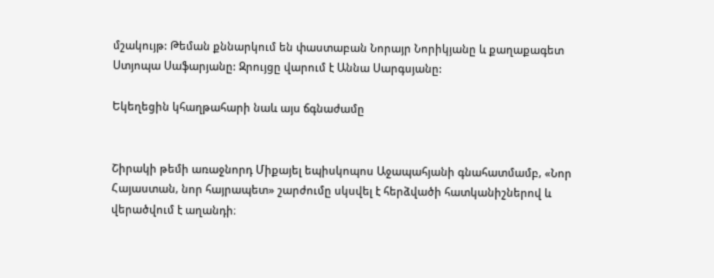մշակույթ: Թեման քննարկում են փաստաբան Նորայր Նորիկյանը և քաղաքագետ Ստյոպա Սաֆարյանը: Զրույցը վարում է Աննա Սարգսյանը:

Եկեղեցին կհաղթահարի նաև այս ճգնաժամը


Շիրակի թեմի առաջնորդ Միքայել եպիսկոպոս Աջապահյանի գնահատմամբ, «Նոր Հայաստան, նոր հայրապետ» շարժումը սկսվել է հերձվածի հատկանիշներով և վերածվում է աղանդի։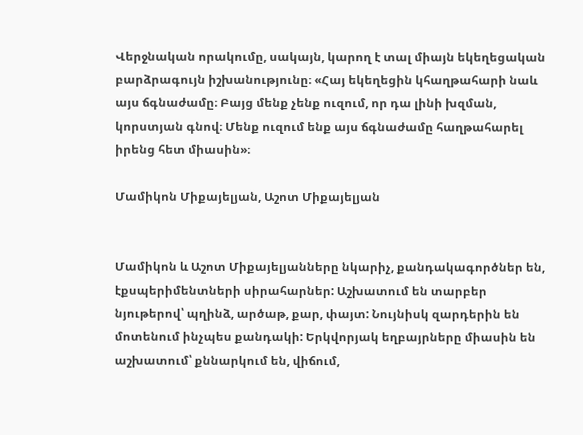Վերջնական որակումը, սակայն, կարող է տալ միայն եկեղեցական բարձրագույն իշխանությունը։ «Հայ եկեղեցին կհաղթահարի նաև այս ճգնաժամը։ Բայց մենք չենք ուզում, որ դա լինի խզման, կորստյան գնով։ Մենք ուզում ենք այս ճգնաժամը հաղթահարել իրենց հետ միասին»։

Մամիկոն Միքայելյան, Աշոտ Միքայելյան


Մամիկոն և Աշոտ Միքայելյանները նկարիչ, քանդակագործներ են, էքսպերիմենտների սիրահարներ: Աշխատում են տարբեր նյութերով՝ պղինձ, արծաթ, քար, փայտ: Նույնիսկ զարդերին են մոտենում ինչպես քանդակի: Երկվորյակ եղբայրները միասին են աշխատում՝ քննարկում են, վիճում,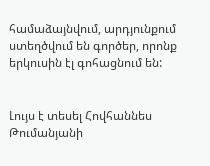համաձայնվում, արդյունքում ստեղծվում են գործեր, որոնք երկուսին էլ գոհացնում են:


Լույս է տեսել Հովհաննես Թումանյանի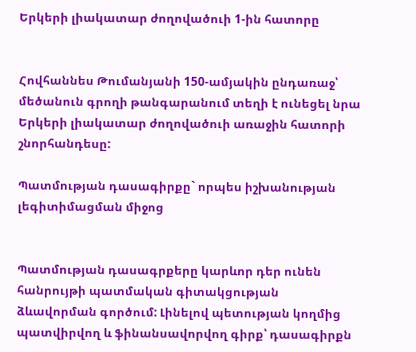Երկերի լիակատար ժողովածուի 1-ին հատորը


Հովհաննես Թումանյանի 150-ամյակին ընդառաջ՝ մեծանուն գրողի թանգարանում տեղի է ունեցել նրա Երկերի լիակատար ժողովածուի առաջին հատորի շնորհանդեսը:

Պատմության դասագիրքը` որպես իշխանության լեգիտիմացման միջոց


Պատմության դասագրքերը կարևոր դեր ունեն հանրույթի պատմական գիտակցության ձևավորման գործում: Լինելով պետության կողմից պատվիրվող և ֆինանսավորվող գիրք՝ դասագիրքն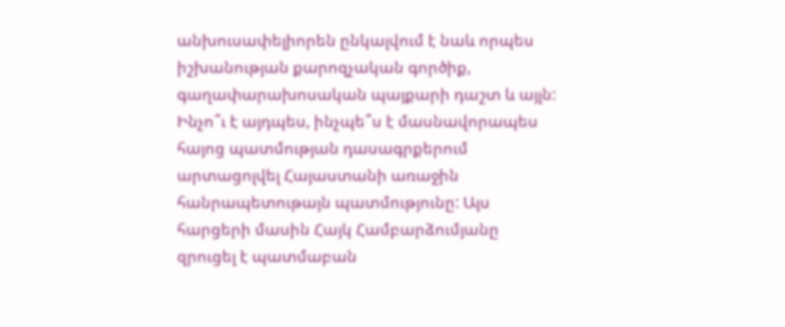անխուսափելիորեն ընկալվում է նաև որպես իշխանության քարոզչական գործիք, գաղափարախոսական պայքարի դաշտ և այլն: Ինչո՞ւ է այդպես, ինչպե՞ս է մասնավորապես հայոց պատմության դասագրքերում արտացոլվել Հայաստանի առաջին հանրապետութայն պատմությունը: Այս հարցերի մասին Հայկ Համբարձումյանը զրուցել է պատմաբան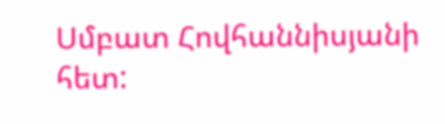Սմբատ Հովհաննիսյանի հետ: